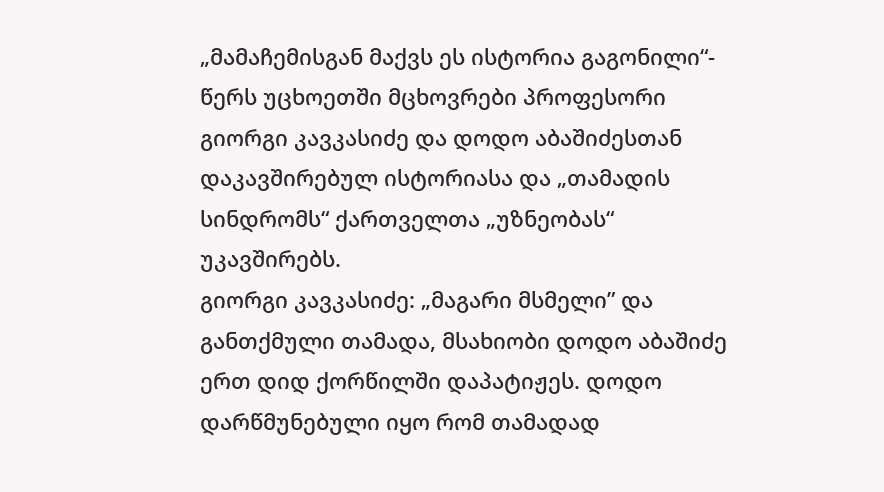„მამაჩემისგან მაქვს ეს ისტორია გაგონილი“- წერს უცხოეთში მცხოვრები პროფესორი გიორგი კავკასიძე და დოდო აბაშიძესთან დაკავშირებულ ისტორიასა და „თამადის სინდრომს“ ქართველთა „უზნეობას“ უკავშირებს.
გიორგი კავკასიძე: „მაგარი მსმელი” და განთქმული თამადა, მსახიობი დოდო აბაშიძე ერთ დიდ ქორწილში დაპატიჟეს. დოდო დარწმუნებული იყო რომ თამადად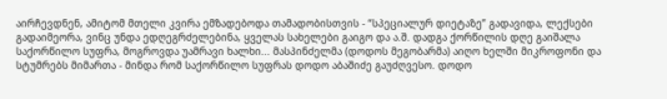აირჩევდნენ, ამიტომ მთელი კვირა ემზადებოდა თამადობისთვის - “სპეციალურ დიეტაზე” გადავიდა, ლექსები გადაიმეორა, ვინც უნდა ედღეგრძელებინა, ყველას სახელები გაიგო და ა.შ. დადგა ქორწილის დღე გაიშალა საქორწილო სუფრა, მოგროვდა უამრავი ხალხი... მასპინძელმა (დოდოს მეგობარმა) აიღო ხელში მიკროფონი და სტუმრებს მიმართა - მინდა რომ საქორწილო სუფრას დოდო აბაშიძე გაუძღვესო. დოდო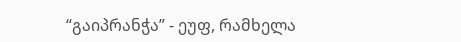“გაიპრანჭა” - ეუფ, რამხელა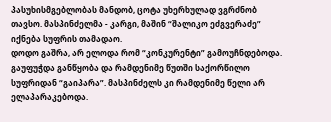პასუხისმგებლობას მანდობ, ცოტა უხერხულად ვგრძნობ თავსო. მასპინძელმა - კარგი, მაშინ “შალიკო ეძგვერაძე” იქნება სუფრის თამადაო.
დოდო გაშრა, არ ელოდა რომ “კონკურენტი” გამოუჩნდებოდა. გაუფუჭდა განწყობა და რამდენიმე წუთში საქორწილო სუფრიდან “გაიპარა”. მასპინძელს კი რამდენიმე წელი არ ელაპარაკებოდა.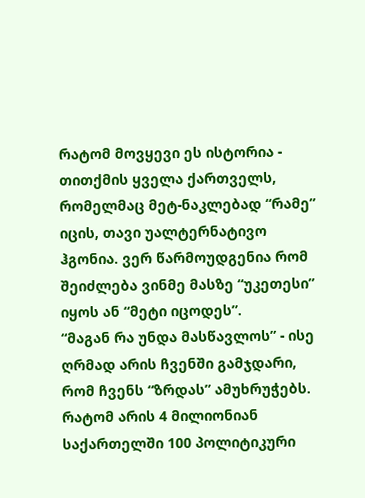რატომ მოვყევი ეს ისტორია - თითქმის ყველა ქართველს, რომელმაც მეტ-ნაკლებად “რამე” იცის, თავი უალტერნატივო ჰგონია. ვერ წარმოუდგენია რომ შეიძლება ვინმე მასზე “უკეთესი” იყოს ან “მეტი იცოდეს”.
“მაგან რა უნდა მასწავლოს” - ისე ღრმად არის ჩვენში გამჯდარი, რომ ჩვენს “ზრდას” ამუხრუჭებს.
რატომ არის 4 მილიონიან საქართელში 100 პოლიტიკური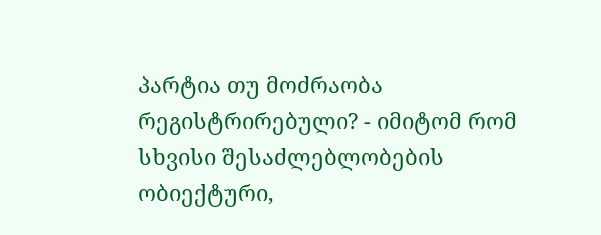პარტია თუ მოძრაობა რეგისტრირებული? - იმიტომ რომ სხვისი შესაძლებლობების ობიექტური,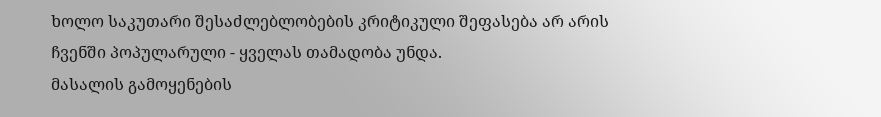ხოლო საკუთარი შესაძლებლობების კრიტიკული შეფასება არ არის ჩვენში პოპულარული - ყველას თამადობა უნდა.
მასალის გამოყენების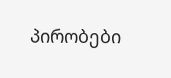პირობები